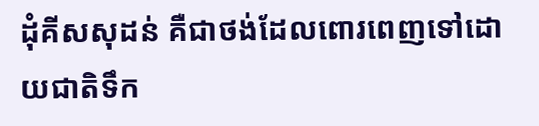ដុំគីសសុដន់ គឺជាថង់ដែលពោរពេញទៅដោយជាតិទឹក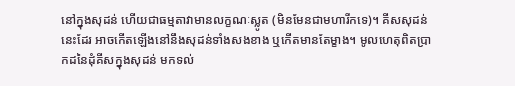នៅក្នុងសុដន់ ហើយជាធម្មតាវាមានលក្ខណៈស្លូត (មិនមែនជាមហារីកទេ)។ គីសសុដន់នេះដែរ អាចកើតឡើងនៅនឹងសុដន់ទាំងសងខាង ឬកើតមានតែម្ខាង។ មូលហេតុពិតប្រាកដនៃដុំគីសក្នុងសុដន់ មកទល់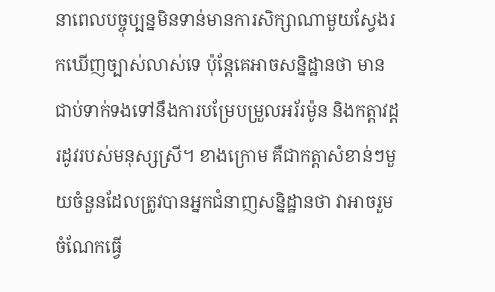នាពេលបច្ចុប្បន្នមិនទាន់មានការសិក្សាណាមួយស្វែងរកឃើញច្បាស់លាស់ទេ ប៉ុន្តែគេអាចសន្និដ្ឋានថា មានជាប់ទាក់ទងទៅនឹងការបម្រែបម្រួលអរ័រម៉ូន និងកត្តាវដ្តរដូវរបស់មនុស្សស្រី។ ខាងក្រោម គឺជាកត្តាសំខាន់ៗមួយចំនួនដែលត្រូវបានអ្នកជំនាញសន្និដ្ឋានថា វាអាចរួមចំណែកធ្វើ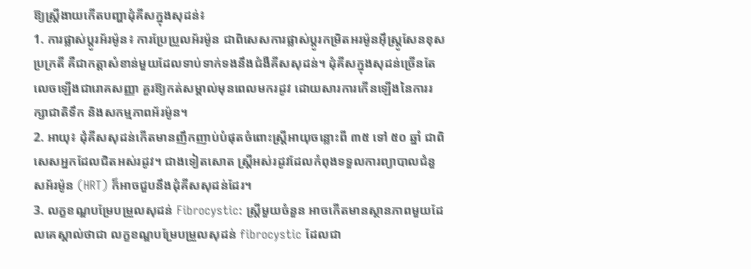ឱ្យស្រ្តីងាយកើតបញ្ហាដុំគីសក្នុងសុដន់៖
1. ការផ្លាស់ប្តូរអ័រម៉ូន៖ ការប្រែប្រួលអ័រម៉ូន ជាពិសេសការផ្លាស់ប្តូរកម្រិតអរម៉ូនអ៊ឹស្ត្រូសែនខុសប្រក្រតី គឺជាកត្តាសំខាន់មួយដែលទាប់ទាក់ទងនឹងជំងឺគីសសុដន់។ ដុំគីសក្នុងសុដន់ច្រើនតែលេចឡើងជារោគសញ្ញា គួរឱ្យកត់សម្គាល់មុនពេលមករដូវ ដោយសារការកើនឡើងនៃការរក្សាជាតិទឹក និងសកម្មភាពអ័រម៉ូន។
2. អាយុ៖ ដុំគីសសុដន់កើតមានញឹកញាប់បំផុតចំពោះស្ត្រីអាយុចន្លោះពី ៣៥ ទៅ ៥០ ឆ្នាំ ជាពិសេសអ្នកដែលជិតអស់រដូវ។ ជាងទៀតសោត ស្ត្រីអស់រដូវដែលកំពុងទទួលការព្យាបាលជំនួសអ័រម៉ូន (HRT) ក៏អាចជួបនឹងដុំគីសសុដន់ដែរ។
3. លក្ខខណ្ឌបម្រែបម្រួលសុដន់ Fibrocystic: ស្ត្រីមួយចំនួន អាចកើតមានស្ថានភាពមួយដែលគេស្គាល់ថាជា លក្ខខណ្ឌបម្រែបម្រួលសុដន់ fibrocystic ដែលជា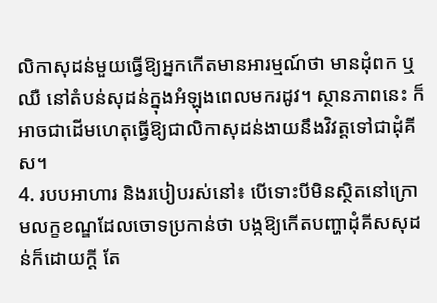លិកាសុដន់មួយធ្វើឱ្យអ្នកកើតមានអារម្មណ៍ថា មានដុំពក ឬឈឺ នៅតំបន់សុដន់ក្នុងអំឡុងពេលមករដូវ។ ស្ថានភាពនេះ ក៏អាចជាដើមហេតុធ្វើឱ្យជាលិកាសុដន់ងាយនឹងវិវត្តទៅជាដុំគីស។
4. របបអាហារ និងរបៀបរស់នៅ៖ បើទោះបីមិនស្ថិតនៅក្រោមលក្ខខណ្ឌដែលចោទប្រកាន់ថា បង្កឱ្យកើតបញ្ហាដុំគីសសុដន់ក៏ដោយក្តី តែ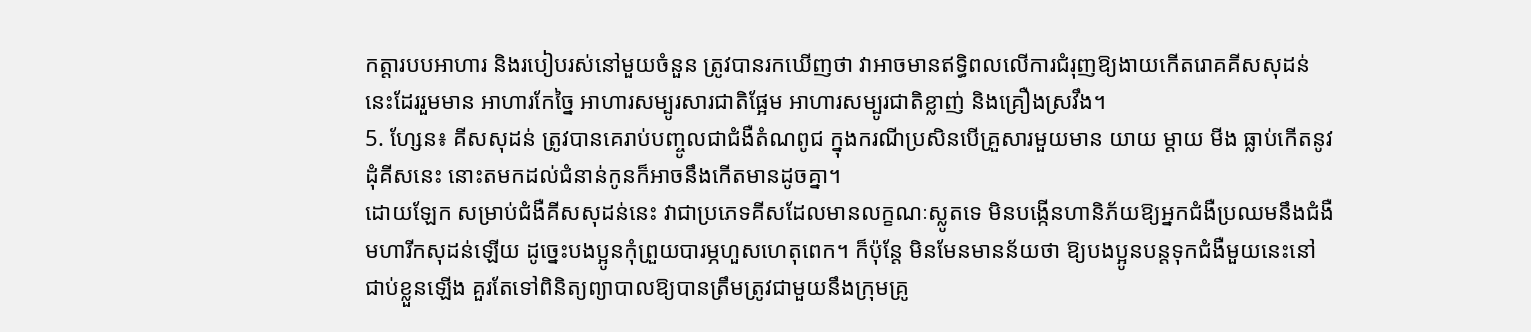កត្តារបបអាហារ និងរបៀបរស់នៅមួយចំនួន ត្រូវបានរកឃើញថា វាអាចមានឥទ្ធិពលលើការជំរុញឱ្យងាយកើតរោគគីសសុដន់នេះដែររួមមាន អាហារកែច្នៃ អាហារសម្បូរសារជាតិផ្អែម អាហារសម្បូរជាតិខ្លាញ់ និងគ្រឿងស្រវឹង។
5. ហ្សែន៖ គីសសុដន់ ត្រូវបានគេរាប់បញ្ចូលជាជំងឺតំណពូជ ក្នុងករណីប្រសិនបើគ្រួសារមួយមាន យាយ ម្តាយ មីង ធ្លាប់កើតនូវដុំគីសនេះ នោះតមកដល់ជំនាន់កូនក៏អាចនឹងកើតមានដូចគ្នា។
ដោយឡែក សម្រាប់ជំងឺគីសសុដន់នេះ វាជាប្រភេទគីសដែលមានលក្ខណៈស្លូតទេ មិនបង្កើនហានិភ័យឱ្យអ្នកជំងឺប្រឈមនឹងជំងឺមហារីកសុដន់ឡើយ ដូច្នេះបងប្អូនកុំព្រួយបារម្ភហួសហេតុពេក។ ក៏ប៉ុន្តែ មិនមែនមានន័យថា ឱ្យបងប្អូនបន្តទុកជំងឺមួយនេះនៅជាប់ខ្លួនឡើង គួរតែទៅពិនិត្យព្យាបាលឱ្យបានត្រឹមត្រូវជាមួយនឹងក្រុមគ្រូ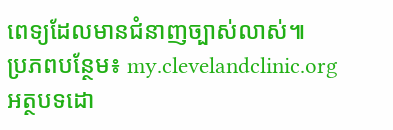ពេទ្យដែលមានជំនាញច្បាស់លាស់៕
ប្រភពបន្ថែម៖ my.clevelandclinic.org
អត្ថបទដោ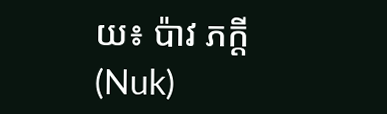យ៖ ប៉ាវ ភក្តី (Nuk)